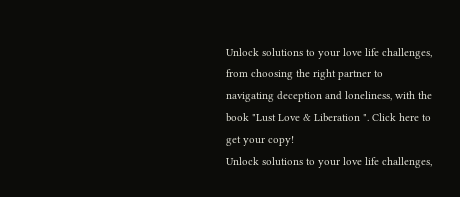Unlock solutions to your love life challenges, from choosing the right partner to navigating deception and loneliness, with the book "Lust Love & Liberation ". Click here to get your copy!
Unlock solutions to your love life challenges,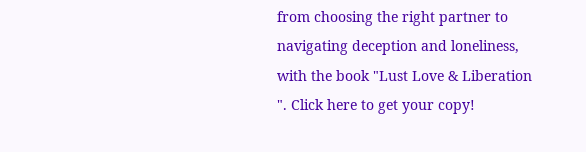from choosing the right partner to navigating deception and loneliness, with the book "Lust Love & Liberation ". Click here to get your copy!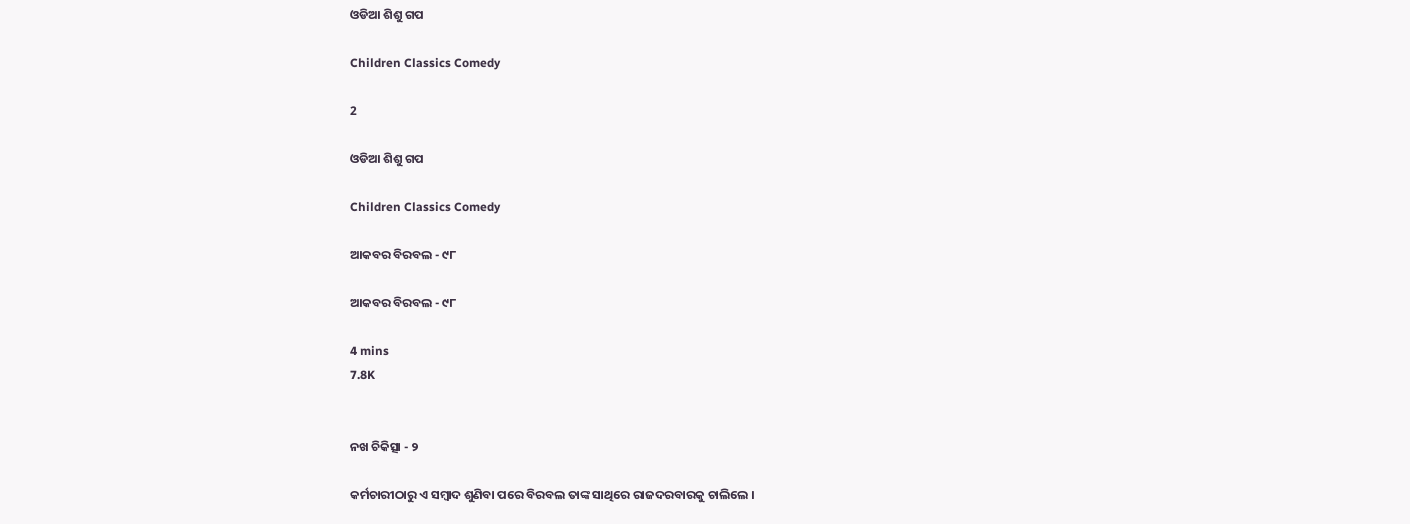ଓଡିଆ ଶିଶୁ ଗପ

Children Classics Comedy

2

ଓଡିଆ ଶିଶୁ ଗପ

Children Classics Comedy

ଆକବର ବିରବଲ - ୯୮

ଆକବର ବିରବଲ - ୯୮

4 mins
7.8K


ନଖ ଚିକିତ୍ସା - ୨

କର୍ମଚାରୀଠାରୁ ଏ ସମ୍ବାଦ ଶୁଣିବା ପରେ ବିରବଲ ତାଙ୍କ ସାଥିରେ ରାଜଦରବାରକୁ ଚାଲିଲେ ।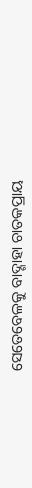ସେତେବେଳକୁ ବାଦ୍ଶାହା ଚାତକପ୍ରାୟ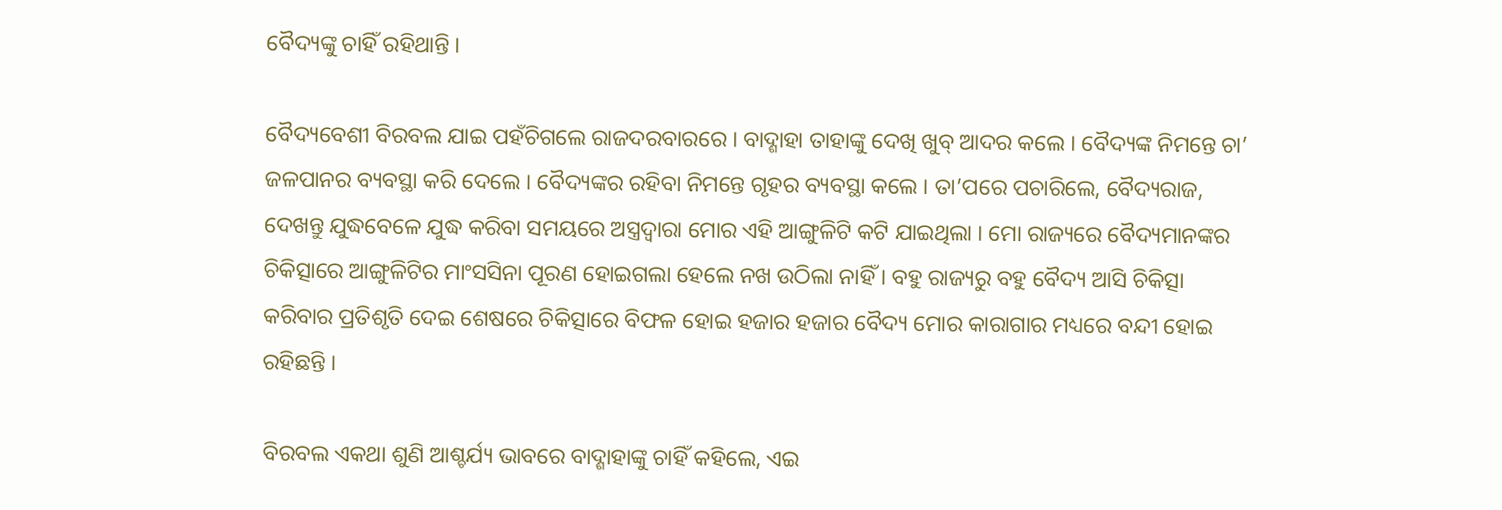ବୈଦ୍ୟଙ୍କୁ ଚାହିଁ ରହିଥାନ୍ତି ।

ବୈଦ୍ୟବେଶୀ ବିରବଲ ଯାଇ ପହଁଚିଗଲେ ରାଜଦରବାରରେ । ବାଦ୍ଶାହା ତାହାଙ୍କୁ ଦେଖି ଖୁବ୍ ଆଦର କଲେ । ବୈଦ୍ୟଙ୍କ ନିମନ୍ତେ ଚା’ ଜଳପାନର ବ୍ୟବସ୍ଥା କରି ଦେଲେ । ବୈଦ୍ୟଙ୍କର ରହିବା ନିମନ୍ତେ ଗୃହର ବ୍ୟବସ୍ଥା କଲେ । ତା’ପରେ ପଚାରିଲେ, ବୈଦ୍ୟରାଜ, ଦେଖନ୍ତୁ ଯୁଦ୍ଧବେଳେ ଯୁଦ୍ଧ କରିବା ସମୟରେ ଅସ୍ତ୍ରଦ୍ୱାରା ମୋର ଏହି ଆଙ୍ଗୁଳିଟି କଟି ଯାଇଥିଲା । ମୋ ରାଜ୍ୟରେ ବୈଦ୍ୟମାନଙ୍କର ଚିକିତ୍ସାରେ ଆଙ୍ଗୁଳିଟିର ମାଂସସିନା ପୂରଣ ହୋଇଗଲା ହେଲେ ନଖ ଉଠିଲା ନାହିଁ । ବହୁ ରାଜ୍ୟରୁ ବହୁ ବୈଦ୍ୟ ଆସି ଚିକିତ୍ସା କରିବାର ପ୍ରତିଶୃତି ଦେଇ ଶେଷରେ ଚିକିତ୍ସାରେ ବିଫଳ ହୋଇ ହଜାର ହଜାର ବୈଦ୍ୟ ମୋର କାରାଗାର ମଧ୍ୟରେ ବନ୍ଦୀ ହୋଇ ରହିଛନ୍ତି ।

ବିରବଲ ଏକଥା ଶୁଣି ଆଶ୍ଚର୍ଯ୍ୟ ଭାବରେ ବାଦ୍ଶାହାଙ୍କୁ ଚାହିଁ କହିଲେ, ଏଇ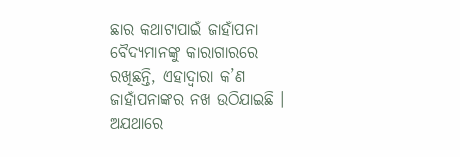ଛାର କଥାଟାପାଇଁ ଜାହାଁପନା ବୈଦ୍ୟମାନଙ୍କୁ କାରାଗାରରେ ରଖିଛନ୍ତି, ଏହାଦ୍ୱାରା କ’ଣ ଜାହାଁପନାଙ୍କର ନଖ ଉଠିଯାଇଛି । ଅଯଥାରେ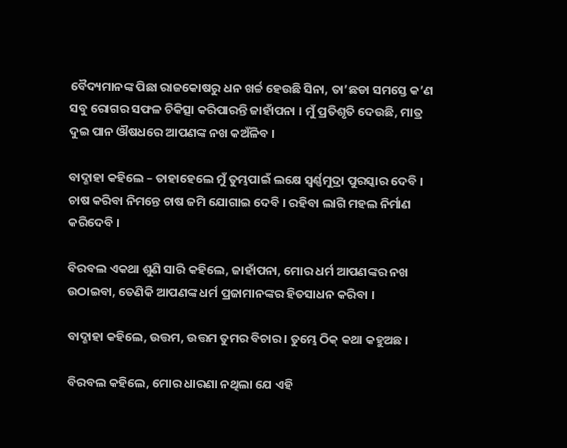ବୈଦ୍ୟମାନଙ୍କ ପିଛା ରାଜକୋଷରୁ ଧନ ଖର୍ଚ୍ଚ ହେଉଛି ସିନା, ତା’ଛଡା ସମସ୍ତେ କ’ଣ ସବୁ ରୋଗର ସଫଳ ଚିକିତ୍ସା କରିପାରନ୍ତି ଜାହାଁପନା । ମୁଁ ପ୍ରତିଶୃତି ଦେଉଛି, ମାତ୍ର ଦୁଇ ପାନ ଔଷଧରେ ଆପଣଙ୍କ ନଖ କଅଁଳିବ ।

ବାଦ୍ଶାହା କହିଲେ – ତାହାହେଲେ ମୁଁ ତୁମ୍ଭପାଇଁ ଲକ୍ଷେ ସ୍ୱର୍ଣ୍ଣମୁଦ୍ରା ପୁରସ୍କାର ଦେବି । ଚାଷ କରିବା ନିମନ୍ତେ ଚାଷ ଜମି ଯୋଗାଇ ଦେବି । ରହିବା ଲାଗି ମହଲ ନିର୍ମାଣ କରିଦେବି ।

ବିରବଲ ଏକଥା ଶୁଣି ସାରି କହିଲେ, ଜାହାଁପନା, ମୋର ଧର୍ମ ଆପଣଙ୍କର ନଖ ଉଠାଇବା, ତେଣିକି ଆପଣଙ୍କ ଧର୍ମ ପ୍ରଜାମାନଙ୍କର ହିତସାଧନ କରିବା ।

ବାଦ୍ଶାହା କହିଲେ, ଉତ୍ତମ, ଉତ୍ତମ ତୁମର ବିଚାର । ତୁମ୍ଭେ ଠିକ୍ କଥା କହୁଅଛ ।

ବିରବଲ କହିଲେ, ମୋର ଧାରଣା ନଥିଲା ଯେ ଏହି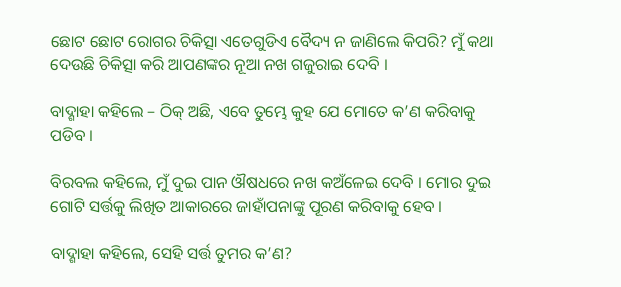ଛୋଟ ଛୋଟ ରୋଗର ଚିକିତ୍ସା ଏତେଗୁଡିଏ ବୈଦ୍ୟ ନ ଜାଣିଲେ କିପରି? ମୁଁ କଥା ଦେଉଛି ଚିକିତ୍ସା କରି ଆପଣଙ୍କର ନୂଆ ନଖ ଗଜୁରାଇ ଦେବି ।

ବାଦ୍ଶାହା କହିଲେ – ଠିକ୍ ଅଛି, ଏବେ ତୁମ୍ଭେ କୁହ ଯେ ମୋତେ କ’ଣ କରିବାକୁ ପଡିବ ।

ବିରବଲ କହିଲେ, ମୁଁ ଦୁଇ ପାନ ଔଷଧରେ ନଖ କଅଁଳେଇ ଦେବି । ମୋର ଦୁଇ ଗୋଟି ସର୍ତ୍ତକୁ ଲିଖିତ ଆକାରରେ ଜାହାଁପନାଙ୍କୁ ପୂରଣ କରିବାକୁ ହେବ ।

ବାଦ୍ଶାହା କହିଲେ, ସେହି ସର୍ତ୍ତ ତୁମର କ’ଣ?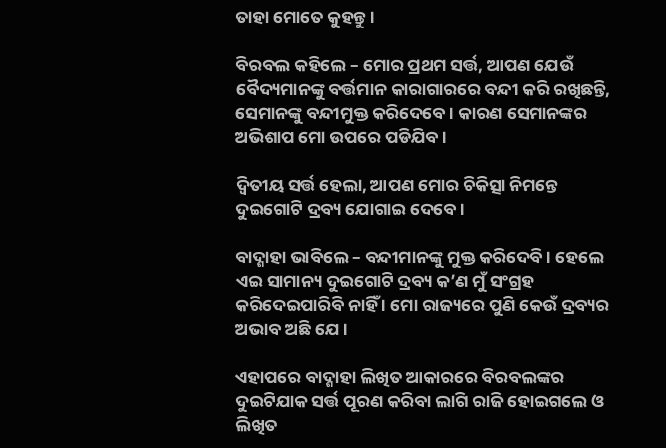ତାହା ମୋତେ କୁହନ୍ତୁ ।

ବିରବଲ କହିଲେ – ମୋର ପ୍ରଥମ ସର୍ତ୍ତ, ଆପଣ ଯେଉଁ ବୈଦ୍ୟମାନଙ୍କୁ ବର୍ତ୍ତମାନ କାରାଗାରରେ ବନ୍ଦୀ କରି ରଖିଛନ୍ତି, ସେମାନଙ୍କୁ ବନ୍ଦୀମୁକ୍ତ କରିଦେବେ । କାରଣ ସେମାନଙ୍କର ଅଭିଶାପ ମୋ ଉପରେ ପଡିଯିବ ।

ଦ୍ୱିତୀୟ ସର୍ତ୍ତ ହେଲା, ଆପଣ ମୋର ଚିକିତ୍ସା ନିମନ୍ତେ ଦୁଇଗୋଟି ଦ୍ରବ୍ୟ ଯୋଗାଇ ଦେବେ ।

ବାଦ୍ଶାହା ଭାବିଲେ – ବନ୍ଦୀମାନଙ୍କୁ ମୁକ୍ତ କରିଦେବି । ହେଲେ ଏଇ ସାମାନ୍ୟ ଦୁଇଗୋଟି ଦ୍ରବ୍ୟ କ’ଣ ମୁଁ ସଂଗ୍ରହ କରିଦେଇପାରିବି ନାହିଁ । ମୋ ରାଜ୍ୟରେ ପୁଣି କେଉଁ ଦ୍ରବ୍ୟର ଅଭାବ ଅଛି ଯେ ।

ଏହାପରେ ବାଦ୍ଶାହା ଲିଖିତ ଆକାରରେ ବିରବଲଙ୍କର ଦୁଇଟିଯାକ ସର୍ତ୍ତ ପୂରଣ କରିବା ଲାଗି ରାଜି ହୋଇଗଲେ ଓ ଲିଖିତ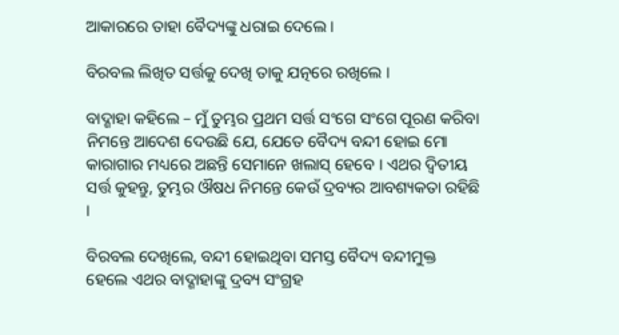ଆକାରରେ ତାହା ବୈଦ୍ୟଙ୍କୁ ଧରାଇ ଦେଲେ ।

ବିରବଲ ଲିଖିତ ସର୍ତ୍ତକୁ ଦେଖି ତାକୁ ଯତ୍ନରେ ରଖିଲେ ।

ବାଦ୍ଶାହା କହିଲେ – ମୁଁ ତୁମ୍ଭର ପ୍ରଥମ ସର୍ତ୍ତ ସଂଗେ ସଂଗେ ପୂରଣ କରିବା ନିମନ୍ତେ ଆଦେଶ ଦେଉଛି ଯେ, ଯେତେ ବୈଦ୍ୟ ବନ୍ଦୀ ହୋଇ ମୋ କାରାଗାର ମଧ୍ୟରେ ଅଛନ୍ତି ସେମାନେ ଖଲାସ୍ ହେବେ । ଏଥର ଦ୍ୱିତୀୟ ସର୍ତ୍ତ କୁହନ୍ତୁ, ତୁମ୍ଭର ଔଷଧ ନିମନ୍ତେ କେଉଁ ଦ୍ରବ୍ୟର ଆବଶ୍ୟକତା ରହିଛି ।

ବିରବଲ ଦେଖିଲେ, ବନ୍ଦୀ ହୋଇଥିବା ସମସ୍ତ ବୈଦ୍ୟ ବନ୍ଦୀମୁକ୍ତ ହେଲେ ଏଥର ବାଦ୍ଶାହାଙ୍କୁ ଦ୍ରବ୍ୟ ସଂଗ୍ରହ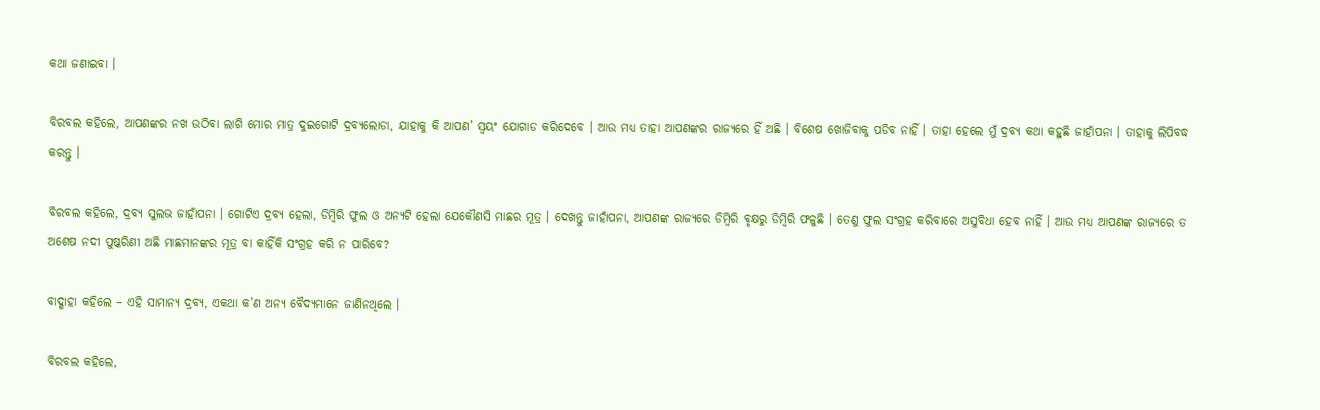କଥା ଜଣାଇବା ।

ବିରବଲ କହିଲେ, ଆପଣଙ୍କର ନଖ ଉଠିବା ଲାଗି ମୋର ମାତ୍ର ଦୁଇଗୋଟି ଦ୍ରବ୍ୟଲୋଡା, ଯାହାକୁ କି ଆପଣ’ ସ୍ୱୟଂ ଯୋଗାଡ କରିଦେବେ । ଆଉ ମଧ୍ୟ ତାହା ଆପଣଙ୍କର ରାଜ୍ୟରେ ହିଁ ଅଛି । ବିଶେଷ ଖୋଜିବାକୁ ପଡିବ ନାହିଁ । ତାହା ହେଲେ ମୁଁ ଦ୍ରବ୍ୟ କଥା କହୁଛି ଜାହାଁପନା । ତାହାକୁ ଲିପିବଦ୍ଧ କରନ୍ତୁ ।

ବିରବଲ କହିଲେ, ଦ୍ରବ୍ୟ ସୁଲଭ ଜାହାଁପନା । ଗୋଟିଏ ଦ୍ରବ୍ୟ ହେଲା, ଡିମ୍ବିରି ଫୁଲ ଓ ଅନ୍ୟଟି ହେଲା ଯେକୌଣସି ମାଛର ମୂତ୍ର । ଦେଖନ୍ତୁ ଜାହାଁପନା, ଆପଣଙ୍କ ରାଜ୍ୟରେ ଡିମ୍ବିରି ବୃକ୍ଷରୁ ଡିମ୍ବିରି ଫଳୁଛି । ତେଣୁ ଫୁଲ ସଂଗ୍ରହ କରିବାରେ ଅସୁବିଧା ହେବ ନାହିଁ । ଆଉ ମଧ୍ୟ ଆପଣଙ୍କ ରାଜ୍ୟରେ ତ ଅଶେଷ ନଦୀ ପୁଷ୍କରିଣୀ ଅଛି ମାଛମାନଙ୍କର ମୂତ୍ର ବା କାହିଁକି ସଂଗ୍ରହ କରି ନ ପାରିବେ?

ବାଦ୍ଶାହା କହିଲେ – ଏହି ସାମାନ୍ୟ ଦ୍ରବ୍ୟ, ଏକଥା କ’ଣ ଅନ୍ୟ ବୈଦ୍ୟମାନେ ଜାଣିନଥିଲେ ।

ବିରବଲ କହିଲେ,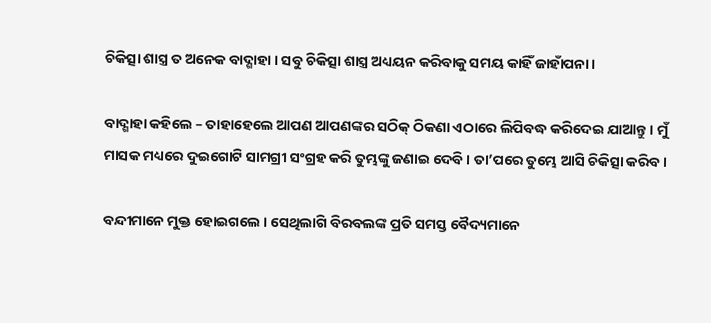ଚିକିତ୍ସା ଶାସ୍ତ୍ର ତ ଅନେକ ବାଦ୍ଶାହା । ସବୁ ଚିକିତ୍ସା ଶାସ୍ତ୍ର ଅଧ୍ୟୟନ କରିବାକୁ ସମୟ କାହିଁ ଜାହାଁପନା ।

ବାଦ୍ଶାହା କହିଲେ – ତାହାହେଲେ ଆପଣ ଆପଣଙ୍କର ସଠିକ୍ ଠିକଣା ଏଠାରେ ଲିପିବଦ୍ଧ କରିଦେଇ ଯାଆନ୍ତୁ । ମୁଁ ମାସକ ମଧ୍ୟରେ ଦୁଇଗୋଟି ସାମଗ୍ରୀ ସଂଗ୍ରହ କରି ତୁମ୍ଭଙ୍କୁ ଜଣାଇ ଦେବି । ତା’ପରେ ତୁମ୍ଭେ ଆସି ଚିକିତ୍ସା କରିବ ।

ବନ୍ଦୀମାନେ ମୁକ୍ତ ହୋଇଗଲେ । ସେଥିଲାଗି ବିରବଲଙ୍କ ପ୍ରତି ସମସ୍ତ ବୈଦ୍ୟମାନେ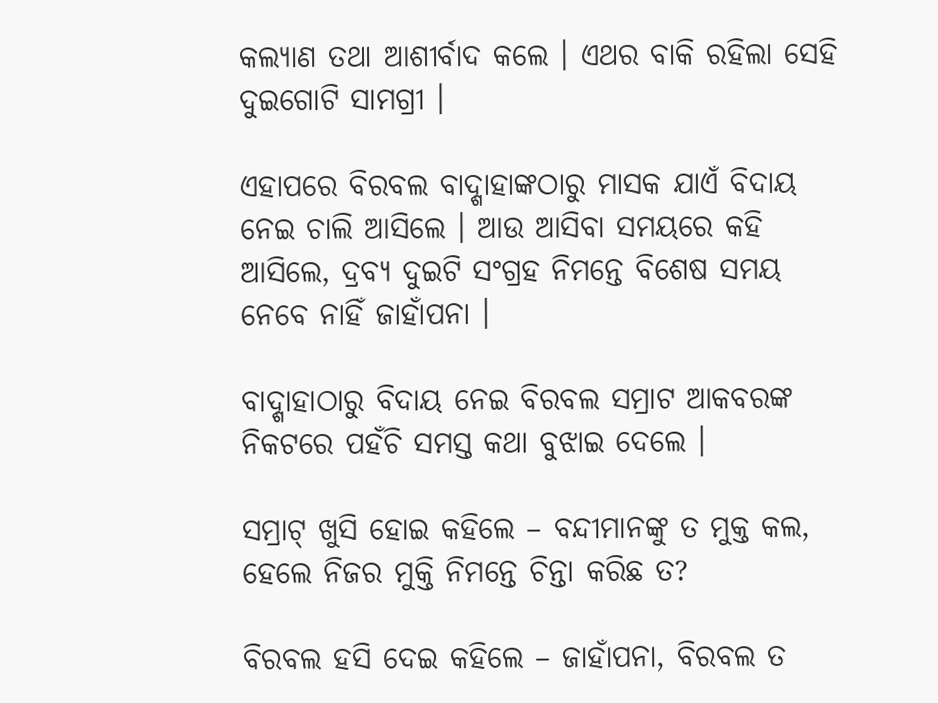କଲ୍ୟାଣ ତଥା ଆଶୀର୍ବାଦ କଲେ । ଏଥର ବାକି ରହିଲା ସେହି ଦୁଇଗୋଟି ସାମଗ୍ରୀ ।

ଏହାପରେ ବିରବଲ ବାଦ୍ଶାହାଙ୍କଠାରୁ ମାସକ ଯାଏଁ ବିଦାୟ ନେଇ ଚାଲି ଆସିଲେ । ଆଉ ଆସିବା ସମୟରେ କହି ଆସିଲେ, ଦ୍ରବ୍ୟ ଦୁଇଟି ସଂଗ୍ରହ ନିମନ୍ତେ ବିଶେଷ ସମୟ ନେବେ ନାହିଁ ଜାହାଁପନା ।

ବାଦ୍ଶାହାଠାରୁ ବିଦାୟ ନେଇ ବିରବଲ ସମ୍ରାଟ ଆକବରଙ୍କ ନିକଟରେ ପହଁଚି ସମସ୍ତ କଥା ବୁଝାଇ ଦେଲେ ।

ସମ୍ରାଟ୍ ଖୁସି ହୋଇ କହିଲେ – ବନ୍ଦୀମାନଙ୍କୁ ତ ମୁକ୍ତ କଲ, ହେଲେ ନିଜର ମୁକ୍ତି ନିମନ୍ତେ ଚିନ୍ତା କରିଛ ତ?

ବିରବଲ ହସି ଦେଇ କହିଲେ – ଜାହାଁପନା, ବିରବଲ ତ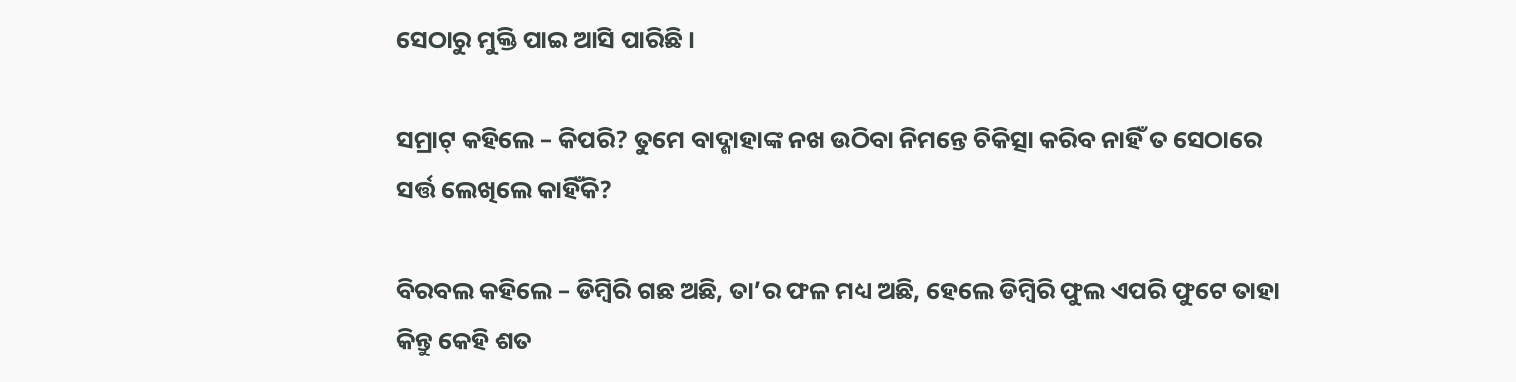ସେଠାରୁ ମୁକ୍ତି ପାଇ ଆସି ପାରିଛି ।

ସମ୍ରାଟ୍ କହିଲେ – କିପରି? ତୁମେ ବାଦ୍ଶାହାଙ୍କ ନଖ ଉଠିବା ନିମନ୍ତେ ଚିକିତ୍ସା କରିବ ନାହିଁ ତ ସେଠାରେ ସର୍ତ୍ତ ଲେଖିଲେ କାହିଁକି?

ବିରବଲ କହିଲେ – ଡିମ୍ବିରି ଗଛ ଅଛି, ତା’ର ଫଳ ମଧ୍ୟ ଅଛି, ହେଲେ ଡିମ୍ବିରି ଫୁଲ ଏପରି ଫୁଟେ ତାହା କିନ୍ତୁ କେହି ଶତ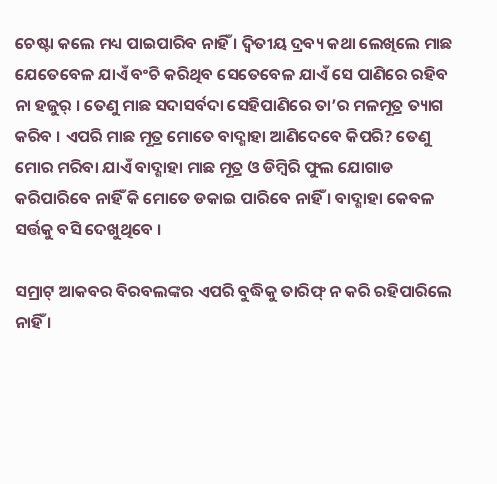ଚେଷ୍ଟା କଲେ ମଧ୍ୟ ପାଇପାରିବ ନାହିଁ । ଦ୍ୱିତୀୟ ଦ୍ରବ୍ୟ କଥା ଲେଖିଲେ ମାଛ ଯେତେବେଳ ଯାଏଁ ବଂଚି କରିଥିବ ସେତେବେଳ ଯାଏଁ ସେ ପାଣିରେ ରହିବ ନା ହଜୁର୍ । ତେଣୁ ମାଛ ସଦାସର୍ବଦା ସେହିପାଣିରେ ତା’ର ମଳମୂତ୍ର ତ୍ୟାଗ କରିବ । ଏପରି ମାଛ ମୂତ୍ର ମୋତେ ବାଦ୍ଶାହା ଆଣିଦେବେ କିପରି? ତେଣୁ ମୋର ମରିବା ଯାଏଁ ବାଦ୍ଶାହା ମାଛ ମୂତ୍ର ଓ ଡିମ୍ବିରି ଫୁଲ ଯୋଗାଡ କରିପାରିବେ ନାହିଁ କି ମୋତେ ଡକାଇ ପାରିବେ ନାହିଁ । ବାଦ୍ଶାହା କେବଳ ସର୍ତ୍ତକୁ ବସି ଦେଖୁଥିବେ ।

ସମ୍ରାଟ୍ ଆକବର ବିରବଲଙ୍କର ଏପରି ବୁଦ୍ଧିକୁ ତାରିଫ୍ ନ କରି ରହିପାରିଲେ ନାହିଁ ।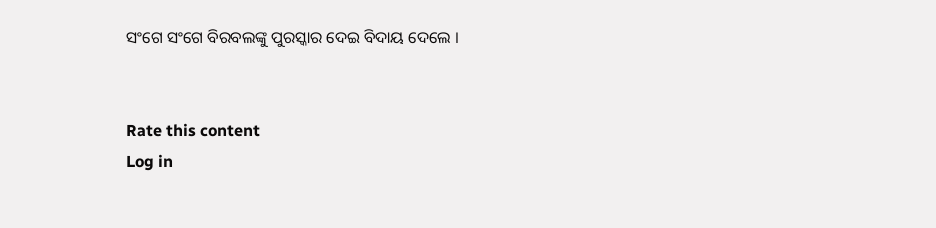ସଂଗେ ସଂଗେ ବିରବଲଙ୍କୁ ପୁରସ୍କାର ଦେଇ ବିଦାୟ ଦେଲେ ।


Rate this content
Log in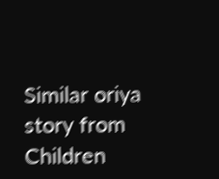Similar oriya story from Children